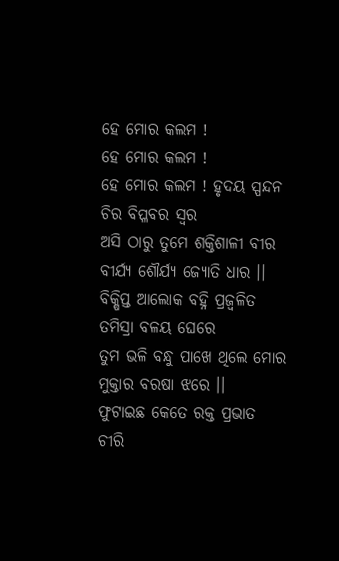ହେ ମୋର କଲମ !
ହେ ମୋର କଲମ !
ହେ ମୋର କଲମ ! ହୃଦୟ ସ୍ପନ୍ଦନ
ଚିର ବିପ୍ଳବର ସ୍ବର
ଅସି ଠାରୁ ତୁମେ ଶକ୍ତିଶାଳୀ ବୀର
ବୀର୍ଯ୍ୟ ଶୌର୍ଯ୍ୟ ଜ୍ୟୋତି ଧାର ।।
ବିକ୍ଷିପ୍ତ ଆଲୋକ ବହ୍ନି ପ୍ରଜ୍ବଳିତ
ତମିସ୍ରା ବଳୟ ଘେରେ
ତୁମ ଭଳି ବନ୍ଧୁ ପାଖେ ଥିଲେ ମୋର
ମୁକ୍ତାର ବରଷା ଝରେ ।।
ଫୁଟାଇଛ କେତେ ରକ୍ତ ପ୍ରଭାତ
ଚୀରି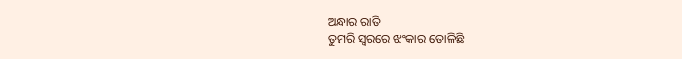ଅନ୍ଧାର ରାତି
ତୁମରି ସ୍ବରରେ ଝଂକାର ତୋଳିଛି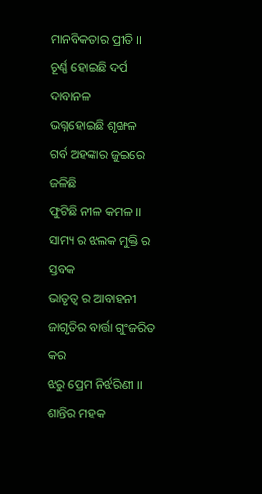ମାନବିକତାର ପ୍ରୀତି ।।
ଚୂର୍ଣ୍ଣ ହୋଇଛି ଦର୍ପ ଦାବାନଳ
ଭଗ୍ନହୋଇଛି ଶୃଙ୍ଖଳ
ଗର୍ବ ଅହଙ୍କାର ଜୁଇରେ ଜଳିଛି
ଫୁଟିଛି ନୀଳ କମଳ ।।
ସାମ୍ୟ ର ଝଲକ ମୁକ୍ତି ର ସ୍ତବକ
ଭାତୃତ୍ବ ର ଆବାହନୀ
ଜାଗୃତିର ବାର୍ତ୍ତା ଗୁଂଜରିତ କର
ଝରୁ ପ୍ରେମ ନିର୍ଝରିଣୀ ।।
ଶାନ୍ତିର ମହକ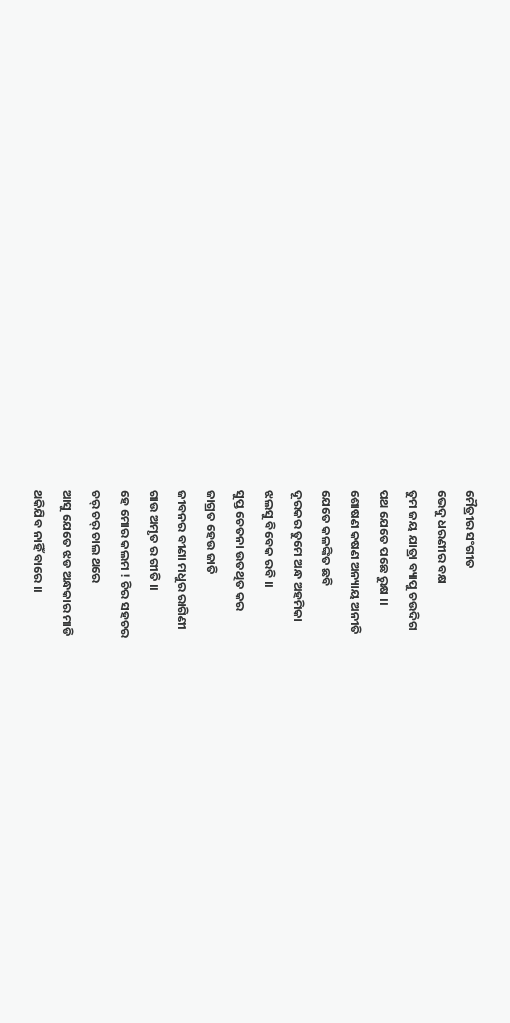ମୈତ୍ରୀର ସଂଗୀତ
ଭେଦୁ ଧରଣୀର ବକ୍ଷ
ତୁମ ଜୟ ଯାତ୍ରା ବ୍ୟାପୁ ଚଉଦିଗ
ପଥ ଯେତେ ପଛେ ରୁକ୍ଷ ।।
ଶୋଷଣ କଷଣ ଅନ୍ୟାୟ ଅନୀତି
ଯେତେ କଳଙ୍କିତ ଛବି
ଦୂରକର ତୁମେ ଅନ୍ଧ ଅହମିକା
ଝଲସୁ ବିବେକ ରବି ।।
ସୁପ୍ତ ଚେତନା ଉତଥିତ କର
ଜାଗ୍ରତ ହେଉ ଜାତି
ଜୀବନର ବୀଣା ମଧୁର ରାଗିଣୀ
ଗାଉ ଅମୃତ ର ଗୀତି ।।
ହେ ମୋର କଲମ ! ଚିର ସହଚର
ଚର୍ ଚର୍ ଚାଲ ଥରେ
ଆସୁ ଯେତେ ଝଡ ଅନ୍ଧକାର ମାଡି
ଥକିଯିବ ନାହିଁ ବାରେ ।।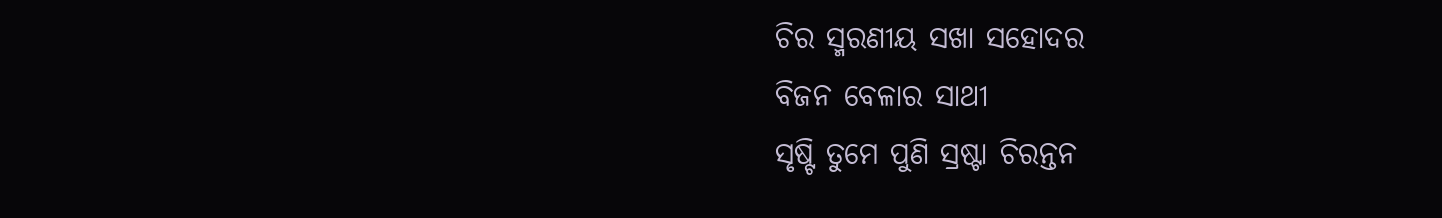ଚିର ସ୍ମରଣୀୟ ସଖା ସହୋଦର
ବିଜନ ବେଳାର ସାଥୀ
ସୃଷ୍ଟି ତୁମେ ପୁଣି ସ୍ରଷ୍ଟା ଚିରନ୍ତନ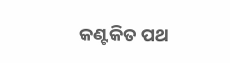କଣ୍ଟକିତ ପଥ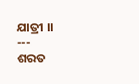ଯାତ୍ରୀ ।।
---
ଶରତ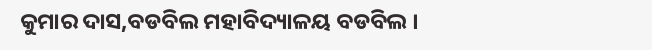କୁମାର ଦାସ,ବଡବିଲ ମହାବିଦ୍ୟାଳୟ ବଡବିଲ ।